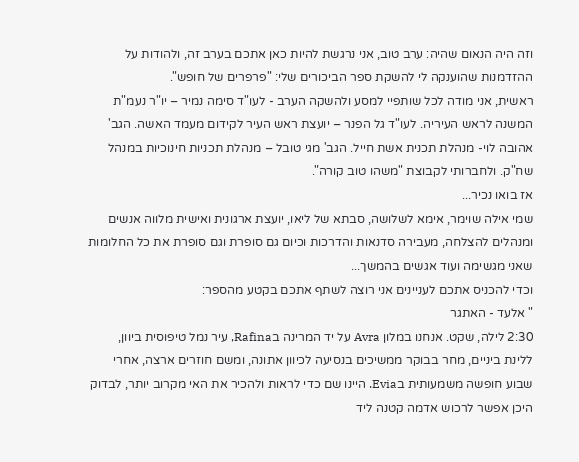וזה היה הנאום שהיה: ערב טוב, אני נרגשת להיות כאן אתכם בערב זה, ולהודות על ההזדמנות שהוענקה לי להשקת ספר הביכורים שלי: "פרפרים של חופש".
ראשית, אני מודה לכל שותפיי למסע ולהשקה הערב - לעו"ד סימה נמיר – יו"ר נעמ"ת המשנה לראש העיריה. לעו"ד גל הפנר – יועצת ראש העיר לקידום מעמד האשה. הגב' אהובה לוי- מנהלת תכנית אשת חייל. הגב' מגי טובל – מנהלת תכניות חינוכיות במנהל שח"ק. ולחברותי לקבוצת "משהו טוב קורה".
אז בואו נכיר...
שמי אילה שוימר, אימא לשלושה, סבתא של ליאו, יועצת ארגונית ואישית מלווה אנשים ומנהלים להצלחה, מעבירה סדנאות והדרכות וכיום גם סופרת וגם סופרת את כל החלומות שאני מגשימה ועוד אגשים בהמשך...
וכדי להכניס אתכם לעניינים אני רוצה לשתף אתכם בקטע מהספר:
" אלעד - האתגר
2:30 לילה, שקט. אנחנו במלון Avra על יד המרינה בRafina, עיר נמל טיפוסית ביוון, ללינת ביניים, מחר בבוקר ממשיכים בנסיעה לכיוון אתונה, ומשם חוזרים ארצה, אחרי שבוע חופשה משמעותית בEvia. היינו שם כדי לראות ולהכיר את האי מקרוב יותר, לבדוק היכן אפשר לרכוש אדמה קטנה ליד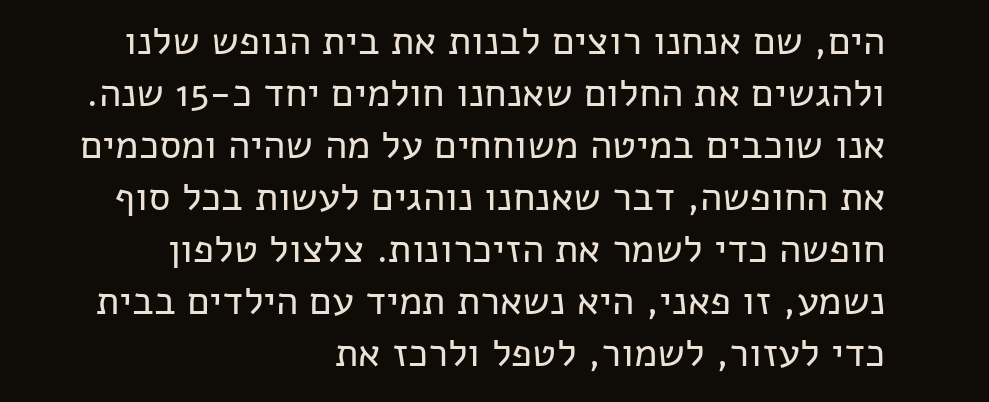הים, שם אנחנו רוצים לבנות את בית הנופש שלנו ולהגשים את החלום שאנחנו חולמים יחד כ-15 שנה. אנו שוכבים במיטה משוחחים על מה שהיה ומסכמים את החופשה, דבר שאנחנו נוהגים לעשות בכל סוף חופשה כדי לשמר את הזיכרונות. צלצול טלפון נשמע, זו פאני, היא נשארת תמיד עם הילדים בבית כדי לעזור, לשמור, לטפל ולרכז את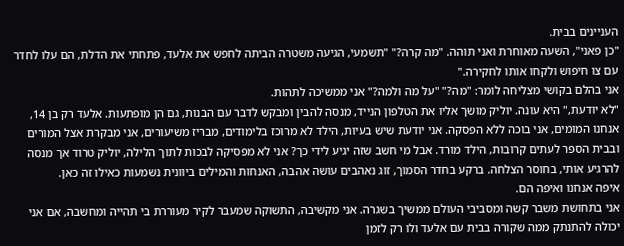העניינים בבית.
"כן פאני", השעה מאוחרת ואני תוהה. "מה קרה?" "תשמעי, הגיעה משטרה הביתה לחפש את אלעד, פתחתי את הדלת, הם עלו לחדר עם צו חיפוש ולקחו אותו לחקירה."
אני בהלם בקושי מצליחה לומר: "מה?" "על מה ולמה?" אני ממשיכה לתהות.
"לא יודעת," היא עונה. יוליק מושך אליו את הטלפון הנייד, מנסה להבין ומבקש לדבר עם הבנות, גם הן מופתעות. אלעד רק בן 14, אנחנו המומים, אני בוכה ללא הפסקה. אני יודעת שיש בעיות, הילד לא מרוכז בלימודים, מבריז משיעורים, אני מבקרת אצל המורים ובבית הספר לעתים קרובות, הילד מורד. אבל מי חשב שזה יגיע לידי כך? אני לא מפסיקה לבכות לתוך הלילה, יוליק טרוד אך מנסה להרגיע אותי, בחוסר הצלחה. ברקע בחדר הסמוך, זוג נאהבים עושה אהבה, האנחות והמילים ביוונית נשמעות כאילו זה כאן.
איפה אנחנו ואיפה הם.
אני בתחושת משבר קשה ומסביבי העולם ממשיך בשגרה. אני מקשיבה, התשוקה שמעבר לקיר מעוררת בי תהייה ומחשבה, אם אני יכולה להתנתק ממה שקורה בבית עם אלעד ולו רק לזמן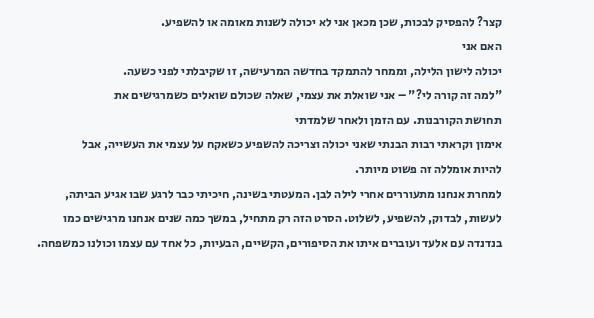קצר? להפסיק לבכות, שכן מכאן אני לא יכולה לשנות מאומה או להשפיע.
האם אני
יכולה לישון הלילה, וממחר להתמקד בחדשה המרעישה, זו שקיבלתי לפני כשעה.
"למה זה קורה לי?" – אני שואלת את עצמי, שאלה שכולם שואלים כשמרגישים את
תחושת הקורבנות. עם הזמן ולאחר שלמדתי
אימון וקראתי רבות הבנתי שאני יכולה וצריכה להשפיע כשאקח על עצמי את העשייה, אבל
להיות אומללה זה פשוט מיותר.
למחרת אנחנו מתעוררים אחרי לילה לבן. המעטתי בשינה, חיכיתי כבר לרגע שבו אגיע הביתה, לעשות, לבדוק, להשפיע, לשלוט. הסרט הזה רק מתחיל, במשך כמה שנים אנחנו מרגישים כמו בנדנדה עם אלעד ועוברים איתו את הסיפורים, הקשיים, הבעיות, כל אחד עם עצמו וכולנו כמשפחה.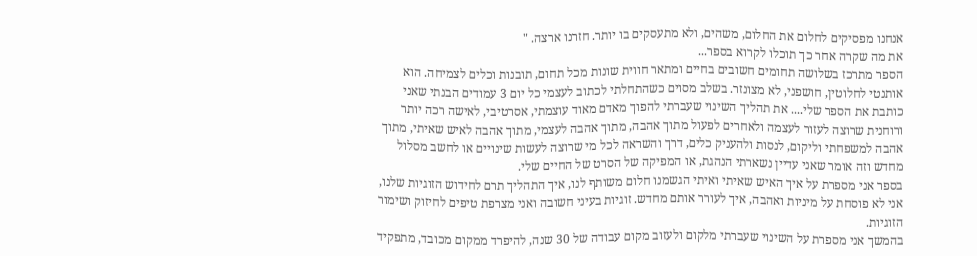אנחנו מפסיקים לחלום את החלום, משהים, ולא מתעסקים בו יותר. חזרנו ארצה. "
את מה שקרה אחר כך תוכלו לקרוא בספר...
הספר מתרכז בשלושה תחומים חשובים בחיים ומתאר חווית שונות מכל תחום, תובנות וכלים לצמיחה. הוא אותנטי לחלוטין, חושפני, לא מצונזר. בשלב מסוים כשהתחלתי לכתוב לעצמי כל יום 3 עמודים הבנתי שאני כותבת את הספר שלי.... את תהליך השינוי שעברתי להפוך מאדם מאוד עוצמתי, אסרטיבי, לאישה רכה יותר ורוחנית שרוצה לעזור לעצמה ולאחרים לפעול מתוך אהבה, מתוך אהבה לעצמי, מתוך אהבה לאיש שאיתי, מתוך אהבה למשפחתי וליקום, לנסות ולהעניק כלים, דרך והשראה לכל מי שרוצה לעשות שינויים או לחשב מסלול מחדש וזה אומר שאני עדיין נשארתי הנהגת, או המפיקה של הסרט של החיים שלי.
בספר אני מספרת על איך האיש שאיתי ואיתי הגשמנו חלום משותף לנו, איך התהליך תרם לחידוש הזוגיות שלנו, אני לא פוסחת על מיניות ואהבה, איך לעורר אותם מחדש. זוגיות בעיני חשובה ואני מצרפת טיפים לחיזוק ושימור הזוגיות.
בהמשך אני מספרת על השינוי שעברתי מלקום ולעזוב מקום עבודה של 30 שנה, להיפרד ממקום מכובד, מתפקיד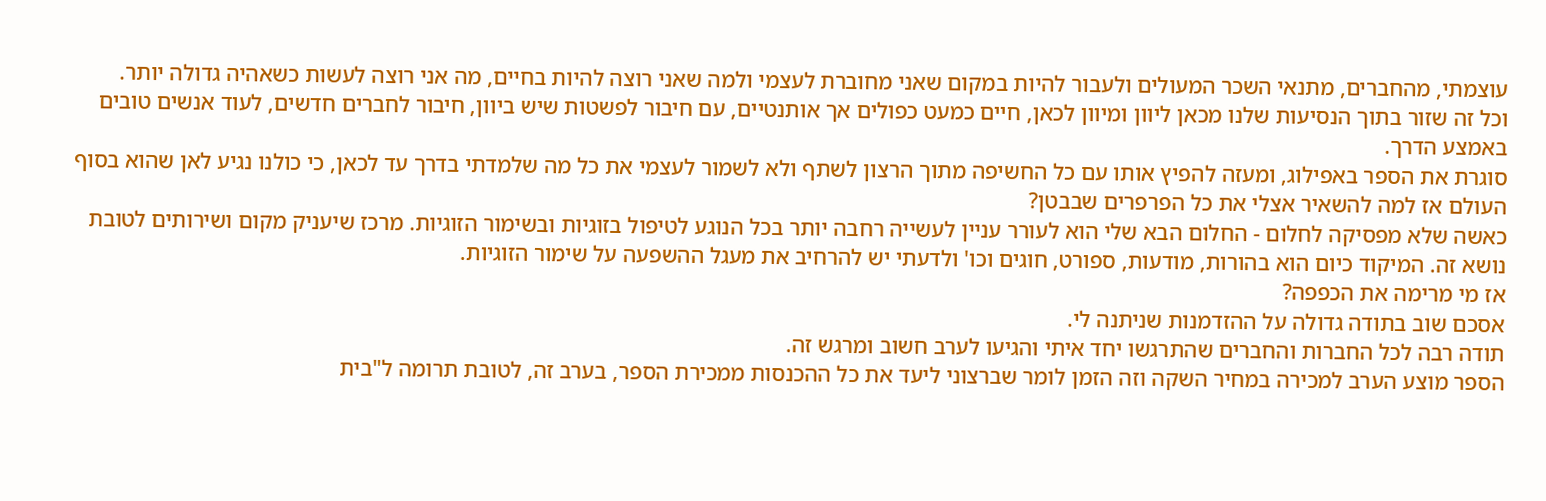עוצמתי, מהחברים, מתנאי השכר המעולים ולעבור להיות במקום שאני מחוברת לעצמי ולמה שאני רוצה להיות בחיים, מה אני רוצה לעשות כשאהיה גדולה יותר.
וכל זה שזור בתוך הנסיעות שלנו מכאן ליוון ומיוון לכאן, חיים כמעט כפולים אך אותנטיים, עם חיבור לפשטות שיש ביוון, חיבור לחברים חדשים, לעוד אנשים טובים באמצע הדרך.
סוגרת את הספר באפילוג, ומעזה להפיץ אותו עם כל החשיפה מתוך הרצון לשתף ולא לשמור לעצמי את כל מה שלמדתי בדרך עד לכאן, כי כולנו נגיע לאן שהוא בסוף העולם אז למה להשאיר אצלי את כל הפרפרים שבבטן?
כאשה שלא מפסיקה לחלום - החלום הבא שלי הוא לעורר עניין לעשייה רחבה יותר בכל הנוגע לטיפול בזוגיות ובשימור הזוגיות. מרכז שיעניק מקום ושירותים לטובת נושא זה. המיקוד כיום הוא בהורות, מודעות, ספורט, חוגים וכו' ולדעתי יש להרחיב את מעגל ההשפעה על שימור הזוגיות.
אז מי מרימה את הכפפה?
אסכם שוב בתודה גדולה על ההזדמנות שניתנה לי.
תודה רבה לכל החברות והחברים שהתרגשו יחד איתי והגיעו לערב חשוב ומרגש זה.
הספר מוצע הערב למכירה במחיר השקה וזה הזמן לומר שברצוני ליעד את כל ההכנסות ממכירת הספר, בערב זה, לטובת תרומה ל"בית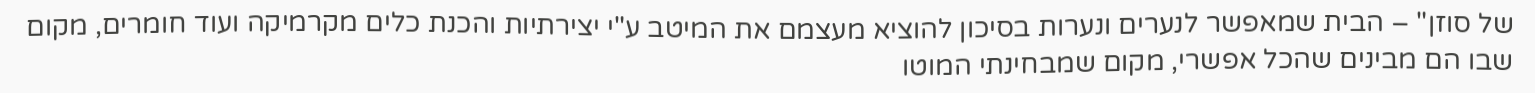של סוזן" – הבית שמאפשר לנערים ונערות בסיכון להוציא מעצמם את המיטב ע"י יצירתיות והכנת כלים מקרמיקה ועוד חומרים, מקום שבו הם מבינים שהכל אפשרי, מקום שמבחינתי המוטו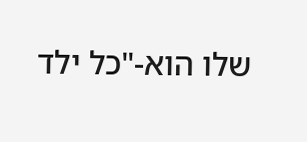שלו הוא-"כל ילד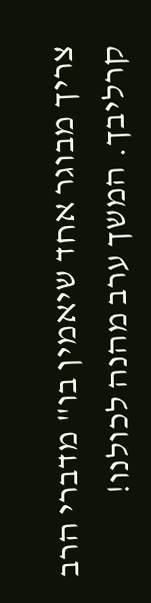צריך מבוגר אחד שיאמין בו" מדברי הרב קרליבך. המשך ערב מהנה לכולנו!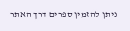ניתן להזמין ספרים דרך האתר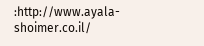:http://www.ayala-shoimer.co.il/